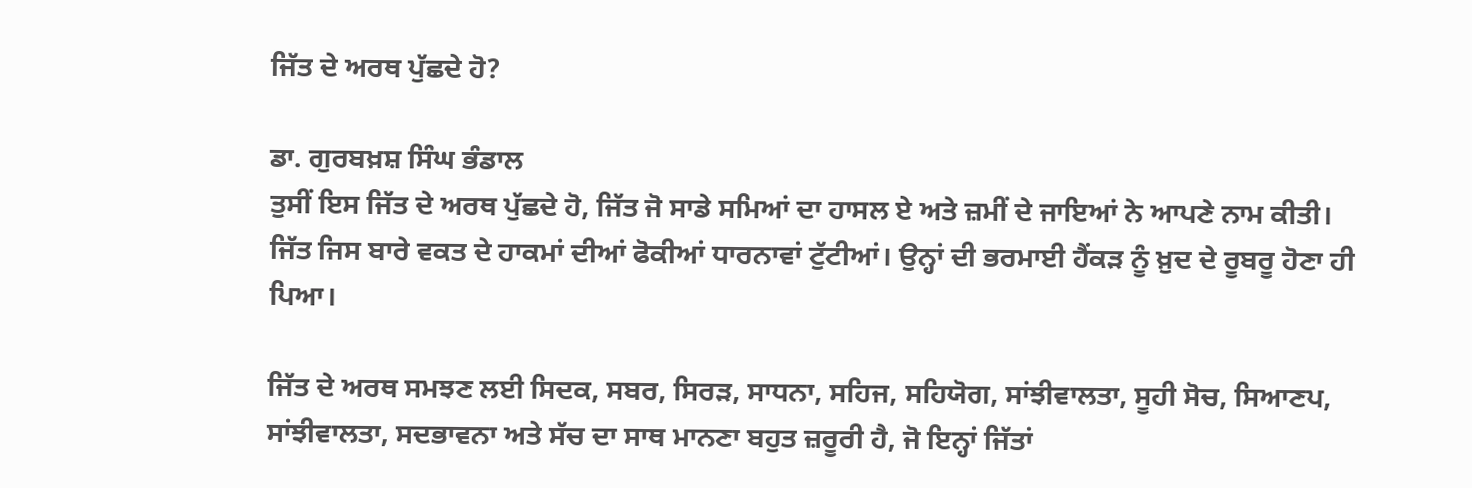ਜਿੱਤ ਦੇ ਅਰਥ ਪੁੱਛਦੇ ਹੋ?

ਡਾ. ਗੁਰਬਖ਼ਸ਼ ਸਿੰਘ ਭੰਡਾਲ
ਤੁਸੀਂ ਇਸ ਜਿੱਤ ਦੇ ਅਰਥ ਪੁੱਛਦੇ ਹੋ, ਜਿੱਤ ਜੋ ਸਾਡੇ ਸਮਿਆਂ ਦਾ ਹਾਸਲ ਏ ਅਤੇ ਜ਼ਮੀਂ ਦੇ ਜਾਇਆਂ ਨੇ ਆਪਣੇ ਨਾਮ ਕੀਤੀ। ਜਿੱਤ ਜਿਸ ਬਾਰੇ ਵਕਤ ਦੇ ਹਾਕਮਾਂ ਦੀਆਂ ਫੋਕੀਆਂ ਧਾਰਨਾਵਾਂ ਟੁੱਟੀਆਂ। ਉਨ੍ਹਾਂ ਦੀ ਭਰਮਾਈ ਹੈਂਕੜ ਨੂੰ ਖ਼ੁਦ ਦੇ ਰੂਬਰੂ ਹੋਣਾ ਹੀ ਪਿਆ।

ਜਿੱਤ ਦੇ ਅਰਥ ਸਮਝਣ ਲਈ ਸਿਦਕ, ਸਬਰ, ਸਿਰੜ, ਸਾਧਨਾ, ਸਹਿਜ, ਸਹਿਯੋਗ, ਸਾਂਝੀਵਾਲਤਾ, ਸੂਹੀ ਸੋਚ, ਸਿਆਣਪ, ਸਾਂਝੀਵਾਲਤਾ, ਸਦਭਾਵਨਾ ਅਤੇ ਸੱਚ ਦਾ ਸਾਥ ਮਾਨਣਾ ਬਹੁਤ ਜ਼ਰੂਰੀ ਹੈ, ਜੋ ਇਨ੍ਹਾਂ ਜਿੱਤਾਂ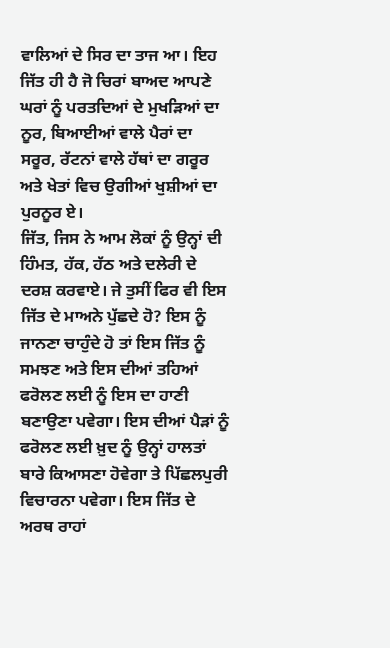ਵਾਲਿਆਂ ਦੇ ਸਿਰ ਦਾ ਤਾਜ ਆ। ਇਹ ਜਿੱਤ ਹੀ ਹੈ ਜੋ ਚਿਰਾਂ ਬਾਅਦ ਆਪਣੇ ਘਰਾਂ ਨੂੰ ਪਰਤਦਿਆਂ ਦੇ ਮੁਖੜਿਆਂ ਦਾ ਨੂਰ, ਬਿਆਈਆਂ ਵਾਲੇ ਪੈਰਾਂ ਦਾ ਸਰੂਰ, ਰੱਟਨਾਂ ਵਾਲੇ ਹੱਥਾਂ ਦਾ ਗਰੂਰ ਅਤੇ ਖੇਤਾਂ ਵਿਚ ਉਗੀਆਂ ਖੁਸ਼ੀਆਂ ਦਾ ਪੁਰਨੂਰ ਏ।
ਜਿੱਤ, ਜਿਸ ਨੇ ਆਮ ਲੋਕਾਂ ਨੂੰ ਉਨ੍ਹਾਂ ਦੀ ਹਿੰਮਤ, ਹੱਕ, ਹੱਠ ਅਤੇ ਦਲੇਰੀ ਦੇ ਦਰਸ਼ ਕਰਵਾਏ। ਜੇ ਤੁਸੀਂ ਫਿਰ ਵੀ ਇਸ ਜਿੱਤ ਦੇ ਮਾਅਨੇ ਪੁੱਛਦੇ ਹੋ? ਇਸ ਨੂੰ ਜਾਨਣਾ ਚਾਹੁੰਦੇ ਹੋ ਤਾਂ ਇਸ ਜਿੱਤ ਨੂੰ ਸਮਝਣ ਅਤੇ ਇਸ ਦੀਆਂ ਤਹਿਆਂ ਫਰੋਲਣ ਲਈ ਨੂੰ ਇਸ ਦਾ ਹਾਣੀ ਬਣਾਉਣਾ ਪਵੇਗਾ। ਇਸ ਦੀਆਂ ਪੈੜਾਂ ਨੂੰ ਫਰੋਲਣ ਲਈ ਖ਼ੁਦ ਨੂੰ ਉਨ੍ਹਾਂ ਹਾਲਤਾਂ ਬਾਰੇ ਕਿਆਸਣਾ ਹੋਵੇਗਾ ਤੇ ਪਿੱਛਲਪੁਰੀ ਵਿਚਾਰਨਾ ਪਵੇਗਾ। ਇਸ ਜਿੱਤ ਦੇ ਅਰਥ ਰਾਹਾਂ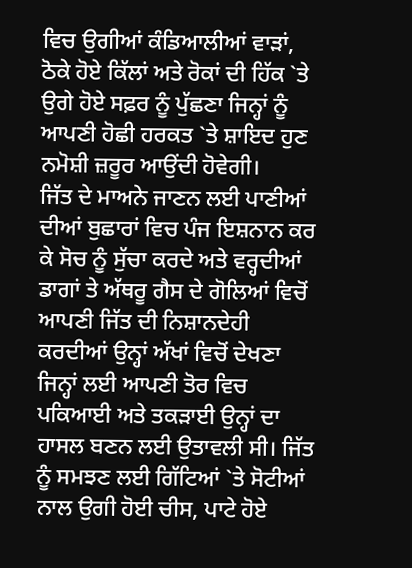ਵਿਚ ਉਗੀਆਂ ਕੰਡਿਆਲੀਆਂ ਵਾੜਾਂ, ਠੋਕੇ ਹੋਏ ਕਿੱਲਾਂ ਅਤੇ ਰੋਕਾਂ ਦੀ ਹਿੱਕ `ਤੇ ਉਗੇ ਹੋਏ ਸਫ਼ਰ ਨੂੰ ਪੁੱਛਣਾ ਜਿਨ੍ਹਾਂ ਨੂੰ ਆਪਣੀ ਹੋਛੀ ਹਰਕਤ `ਤੇ ਸ਼ਾਇਦ ਹੁਣ ਨਮੋਸ਼ੀ ਜ਼ਰੂਰ ਆਉਂਦੀ ਹੋਵੇਗੀ।
ਜਿੱਤ ਦੇ ਮਾਅਨੇ ਜਾਣਨ ਲਈ ਪਾਣੀਆਂ ਦੀਆਂ ਬੁਛਾਰਾਂ ਵਿਚ ਪੰਜ ਇਸ਼ਨਾਨ ਕਰ ਕੇ ਸੋਚ ਨੂੰ ਸੁੱਚਾ ਕਰਦੇ ਅਤੇ ਵਰ੍ਹਦੀਆਂ ਡਾਗਾਂ ਤੇ ਅੱਥਰੂ ਗੈਸ ਦੇ ਗੋਲਿਆਂ ਵਿਚੋਂ ਆਪਣੀ ਜਿੱਤ ਦੀ ਨਿਸ਼ਾਨਦੇਹੀ ਕਰਦੀਆਂ ਉਨ੍ਹਾਂ ਅੱਖਾਂ ਵਿਚੋਂ ਦੇਖਣਾ ਜਿਨ੍ਹਾਂ ਲਈ ਆਪਣੀ ਤੋਰ ਵਿਚ ਪਕਿਆਈ ਅਤੇ ਤਕੜਾਈ ਉਨ੍ਹਾਂ ਦਾ ਹਾਸਲ ਬਣਨ ਲਈ ਉਤਾਵਲੀ ਸੀ। ਜਿੱਤ ਨੂੰ ਸਮਝਣ ਲਈ ਗਿੱਟਿਆਂ `ਤੇ ਸੋਟੀਆਂ ਨਾਲ ਉਗੀ ਹੋਈ ਚੀਸ, ਪਾਟੇ ਹੋਏ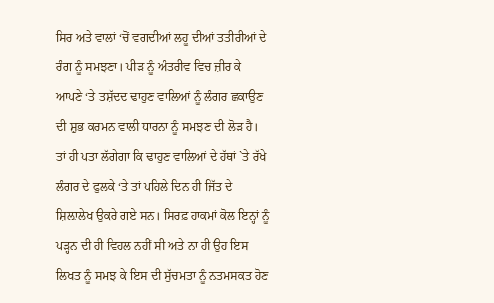ਸਿਰ ਅਤੇ ਵਾਲਾਂ ‘ਚੋਂ ਵਗਦੀਆਂ ਲਹੂ ਦੀਆਂ ਤਤੀਰੀਆਂ ਦੇ ਰੰਗ ਨੂੰ ਸਮਝਣਾ। ਪੀੜ ਨੂੰ ਅੰਤਰੀਵ ਵਿਚ ਜ਼ੀਰ ਕੇ ਆਪਣੇ ‘ਤੇ ਤਸ਼ੱਦਦ ਢਾਹੁਣ ਵਾਲਿਆਂ ਨੂੰ ਲੰਗਰ ਛਕਾਉਣ ਦੀ ਸ਼ੁਭ ਕਰਮਨ ਵਾਲੀ ਧਾਰਨਾ ਨੂੰ ਸਮਝਣ ਦੀ ਲੋੜ ਹੈ। ਤਾਂ ਹੀ ਪਤਾ ਲੱਗੇਗਾ ਕਿ ਢਾਹੁਣ ਵਾਲਿਆਂ ਦੇ ਹੱਥਾਂ `ਤੇ ਰੱਖੇ ਲੰਗਰ ਦੇ ਫੁਲਕੇ ‘ਤੇ ਤਾਂ ਪਹਿਲੇ ਦਿਨ ਹੀ ਜਿੱਤ ਦੇ ਸ਼ਿਲ਼ਾਲੇਖ ਉਕਰੇ ਗਏ ਸਨ। ਸਿਰਫ਼ ਹਾਕਮਾਂ ਕੋਲ ਇਨ੍ਹਾਂ ਨੂੰ ਪੜ੍ਹਨ ਦੀ ਹੀ ਵਿਹਲ ਨਹੀਂ ਸੀ ਅਤੇ ਨਾ ਹੀ ਉਹ ਇਸ ਲਿਖਤ ਨੂੰ ਸਮਝ ਕੇ ਇਸ ਦੀ ਸੁੱਚਮਤਾ ਨੂੰ ਨਤਮਸਕਤ ਹੋਣ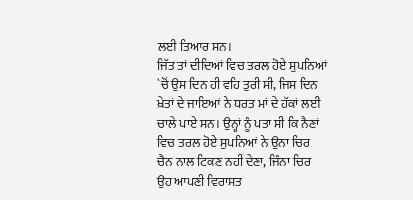ਲਈ ਤਿਆਰ ਸਨ।
ਜਿੱਤ ਤਾਂ ਦੀਦਿਆਂ ਵਿਚ ਤਰਲ ਹੋਏ ਸੁਪਨਿਆਂ `ਚੋਂ ਉਸ ਦਿਨ ਹੀ ਵਹਿ ਤੁਰੀ ਸੀ, ਜਿਸ ਦਿਨ ਖ਼ੇਤਾਂ ਦੇ ਜਾਇਆਂ ਨੇ ਧਰਤ ਮਾਂ ਦੇ ਹੱਕਾਂ ਲਈ ਚਾਲੇ ਪਾਏ ਸਨ। ਉਨ੍ਹਾਂ ਨੂੰ ਪਤਾ ਸੀ ਕਿ ਨੈਣਾਂ ਵਿਚ ਤਰਲ ਹੋਏ ਸੁਪਨਿਆਂ ਨੇ ਉਨਾ ਚਿਰ ਚੈਨ ਨਾਲ ਟਿਕਣ ਨਹੀਂ ਦੇਣਾ, ਜਿੰਨਾ ਚਿਰ ਉਹ ਆਪਣੀ ਵਿਰਾਸਤ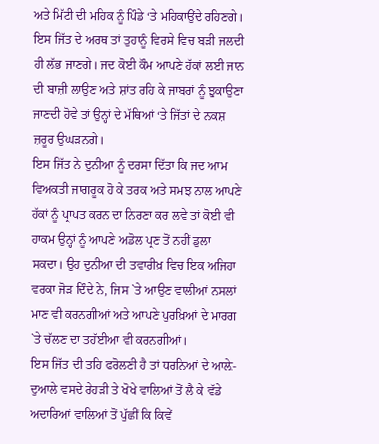ਅਤੇ ਮਿੱਟੀ ਦੀ ਮਹਿਕ ਨੂੰ ਪਿੰਡੇ ‘ਤੇ ਮਹਿਕਾਉਂਦੇ ਰਹਿਣਗੇ।
ਇਸ ਜਿੱਤ ਦੇ ਅਰਥ ਤਾਂ ਤੁਹਾਨੂੰ ਵਿਰਸੇ ਵਿਚ ਬੜੀ ਜਲਦੀ ਹੀ ਲੱਭ ਜਾਣਗੇ। ਜਦ ਕੋਈ ਕੌਮ ਆਪਣੇ ਹੱਕਾਂ ਲਈ ਜਾਨ ਦੀ ਬਾਜ਼ੀ ਲਾਉਣ ਅਤੇ ਸ਼ਾਂਤ ਰਹਿ ਕੇ ਜਾਬਰਾਂ ਨੂੰ ਝੁਕਾਉਣਾ ਜਾਣਦੀ ਹੋਵੇ ਤਾਂ ਉਨ੍ਹਾਂ ਦੇ ਮੱਥਿਆਂ ‘ਤੇ ਜਿੱਤਾਂ ਦੇ ਨਕਸ਼ ਜ਼ਰੂਰ ਉਘੜਨਗੇ।
ਇਸ ਜਿੱਤ ਨੇ ਦੁਨੀਆ ਨੂੰ ਦਰਸਾ ਦਿੱਤਾ ਕਿ ਜਦ ਆਮ ਵਿਅਕਤੀ ਜਾਗਰੂਕ ਹੋ ਕੇ ਤਰਕ ਅਤੇ ਸਮਝ ਨਾਲ ਆਪਣੇ ਹੱਕਾਂ ਨੂੰ ਪ੍ਰਾਪਤ ਕਰਨ ਦਾ ਨਿਰਣਾ ਕਰ ਲਵੇ ਤਾਂ ਕੋਈ ਵੀ ਹਾਕਮ ਉਨ੍ਹਾਂ ਨੂੰ ਆਪਣੇ ਅਡੋਲ ਪ੍ਰਣ ਤੋਂ ਨਹੀਂ ਡੁਲਾ ਸਕਦਾ। ਉਹ ਦੁਨੀਆ ਦੀ ਤਵਾਰੀਖ਼ ਵਿਚ ਇਕ ਅਜਿਹਾ ਵਰਕਾ ਜੋੜ ਦਿੰਦੇ ਨੇ, ਜਿਸ `ਤੇ ਆਉਣ ਵਾਲੀਆਂ ਨਸਲਾਂ ਮਾਣ ਵੀ ਕਰਨਗੀਆਂ ਅਤੇ ਆਪਣੇ ਪੁਰਖ਼ਿਆਂ ਦੇ ਮਾਰਗ `ਤੇ ਚੱਲਣ ਦਾ ਤਹੱਈਆ ਵੀ ਕਰਨਗੀਆਂ।
ਇਸ ਜਿੱਤ ਦੀ ਤਹਿ ਫਰੋਲਣੀ ਹੈ ਤਾਂ ਧਰਨਿਆਂ ਦੇ ਆਲ਼ੇ-ਦੁਆਲੇ ਵਸਦੇ ਰੇਹੜੀ ਤੇ ਖੋਖੇ ਵਾਲਿਆਂ ਤੋਂ ਲੈ ਕੇ ਵੱਡੇ ਅਦਾਰਿਆਂ ਵਾਲਿਆਂ ਤੋਂ ਪੁੱਛੀਂ ਕਿ ਕਿਵੇਂ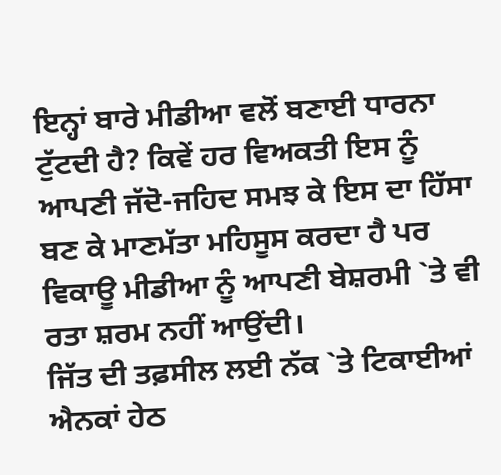ਇਨ੍ਹਾਂ ਬਾਰੇ ਮੀਡੀਆ ਵਲੋਂ ਬਣਾਈ ਧਾਰਨਾ ਟੁੱਟਦੀ ਹੈ? ਕਿਵੇਂ ਹਰ ਵਿਅਕਤੀ ਇਸ ਨੂੰ ਆਪਣੀ ਜੱਦੋ-ਜਹਿਦ ਸਮਝ ਕੇ ਇਸ ਦਾ ਹਿੱਸਾ ਬਣ ਕੇ ਮਾਣਮੱਤਾ ਮਹਿਸੂਸ ਕਰਦਾ ਹੈ ਪਰ ਵਿਕਾਊ ਮੀਡੀਆ ਨੂੰ ਆਪਣੀ ਬੇਸ਼ਰਮੀ `ਤੇ ਵੀ ਰਤਾ ਸ਼ਰਮ ਨਹੀਂ ਆਉਂਦੀ।
ਜਿੱਤ ਦੀ ਤਫ਼ਸੀਲ ਲਈ ਨੱਕ `ਤੇ ਟਿਕਾਈਆਂ ਐਨਕਾਂ ਹੇਠ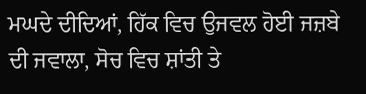ਮਘਦੇ ਦੀਦਿਆਂ, ਹਿੱਕ ਵਿਚ ਉਜਵਲ ਹੋਈ ਜਜ਼ਬੇ ਦੀ ਜਵਾਲਾ, ਸੋਚ ਵਿਚ ਸ਼ਾਂਤੀ ਤੇ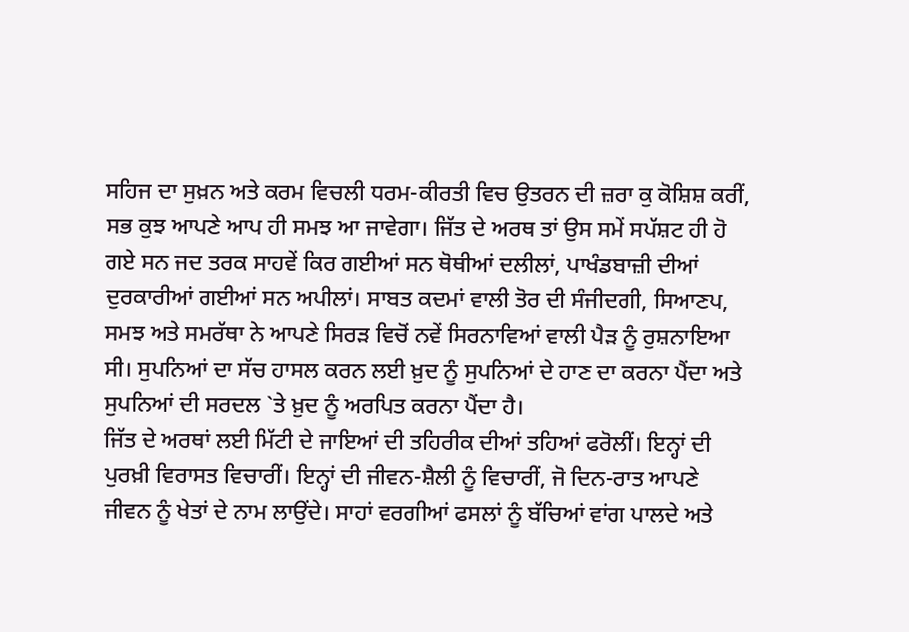ਸਹਿਜ ਦਾ ਸੁਖ਼ਨ ਅਤੇ ਕਰਮ ਵਿਚਲੀ ਧਰਮ-ਕੀਰਤੀ ਵਿਚ ਉਤਰਨ ਦੀ ਜ਼ਰਾ ਕੁ ਕੋਸ਼ਿਸ਼ ਕਰੀਂ, ਸਭ ਕੁਝ ਆਪਣੇ ਆਪ ਹੀ ਸਮਝ ਆ ਜਾਵੇਗਾ। ਜਿੱਤ ਦੇ ਅਰਥ ਤਾਂ ਉਸ ਸਮੇਂ ਸਪੱਸ਼ਟ ਹੀ ਹੋ ਗਏ ਸਨ ਜਦ ਤਰਕ ਸਾਹਵੇਂ ਕਿਰ ਗਈਆਂ ਸਨ ਥੋਥੀਆਂ ਦਲੀਲਾਂ, ਪਾਖੰਡਬਾਜ਼ੀ ਦੀਆਂ ਦੁਰਕਾਰੀਆਂ ਗਈਆਂ ਸਨ ਅਪੀਲਾਂ। ਸਾਬਤ ਕਦਮਾਂ ਵਾਲੀ ਤੋਰ ਦੀ ਸੰਜੀਦਗੀ, ਸਿਆਣਪ, ਸਮਝ ਅਤੇ ਸਮਰੱਥਾ ਨੇ ਆਪਣੇ ਸਿਰੜ ਵਿਚੋਂ ਨਵੇਂ ਸਿਰਨਾਵਿਆਂ ਵਾਲੀ ਪੈੜ ਨੂੰ ਰੁਸ਼ਨਾਇਆ ਸੀ। ਸੁਪਨਿਆਂ ਦਾ ਸੱਚ ਹਾਸਲ ਕਰਨ ਲਈ ਖ਼ੁਦ ਨੂੰ ਸੁਪਨਿਆਂ ਦੇ ਹਾਣ ਦਾ ਕਰਨਾ ਪੈਂਦਾ ਅਤੇ ਸੁਪਨਿਆਂ ਦੀ ਸਰਦਲ `ਤੇ ਖ਼ੁਦ ਨੂੰ ਅਰਪਿਤ ਕਰਨਾ ਪੈਂਦਾ ਹੈ।
ਜਿੱਤ ਦੇ ਅਰਥਾਂ ਲਈ ਮਿੱਟੀ ਦੇ ਜਾਇਆਂ ਦੀ ਤਹਿਰੀਕ ਦੀਆਂ ਤਹਿਆਂ ਫਰੋਲੀਂ। ਇਨ੍ਹਾਂ ਦੀ ਪੁਰਖ਼ੀ ਵਿਰਾਸਤ ਵਿਚਾਰੀਂ। ਇਨ੍ਹਾਂ ਦੀ ਜੀਵਨ-ਸ਼ੈਲੀ ਨੂੰ ਵਿਚਾਰੀਂ, ਜੋ ਦਿਨ-ਰਾਤ ਆਪਣੇ ਜੀਵਨ ਨੂੰ ਖੇਤਾਂ ਦੇ ਨਾਮ ਲਾਉਂਦੇ। ਸਾਹਾਂ ਵਰਗੀਆਂ ਫਸਲਾਂ ਨੂੰ ਬੱਚਿਆਂ ਵਾਂਗ ਪਾਲਦੇ ਅਤੇ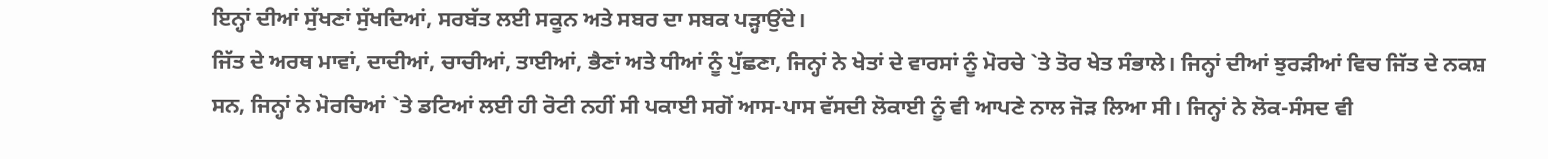ਇਨ੍ਹਾਂ ਦੀਆਂ ਸੁੱਖਣਾਂ ਸੁੱਖਦਿਆਂ, ਸਰਬੱਤ ਲਈ ਸਕੂਨ ਅਤੇ ਸਬਰ ਦਾ ਸਬਕ ਪੜ੍ਹਾਉਂਦੇ।
ਜਿੱਤ ਦੇ ਅਰਥ ਮਾਵਾਂ, ਦਾਦੀਆਂ, ਚਾਚੀਆਂ, ਤਾਈਆਂ, ਭੈਣਾਂ ਅਤੇ ਧੀਆਂ ਨੂੰ ਪੁੱਛਣਾ, ਜਿਨ੍ਹਾਂ ਨੇ ਖੇਤਾਂ ਦੇ ਵਾਰਸਾਂ ਨੂੰ ਮੋਰਚੇ `ਤੇ ਤੋਰ ਖੇਤ ਸੰਭਾਲੇ। ਜਿਨ੍ਹਾਂ ਦੀਆਂ ਝੁਰੜੀਆਂ ਵਿਚ ਜਿੱਤ ਦੇ ਨਕਸ਼ ਸਨ, ਜਿਨ੍ਹਾਂ ਨੇ ਮੋਰਚਿਆਂ `ਤੇ ਡਟਿਆਂ ਲਈ ਹੀ ਰੋਟੀ ਨਹੀਂ ਸੀ ਪਕਾਈ ਸਗੋਂ ਆਸ-ਪਾਸ ਵੱਸਦੀ ਲੋਕਾਈ ਨੂੰ ਵੀ ਆਪਣੇ ਨਾਲ ਜੋੜ ਲਿਆ ਸੀ। ਜਿਨ੍ਹਾਂ ਨੇ ਲੋਕ-ਸੰਸਦ ਵੀ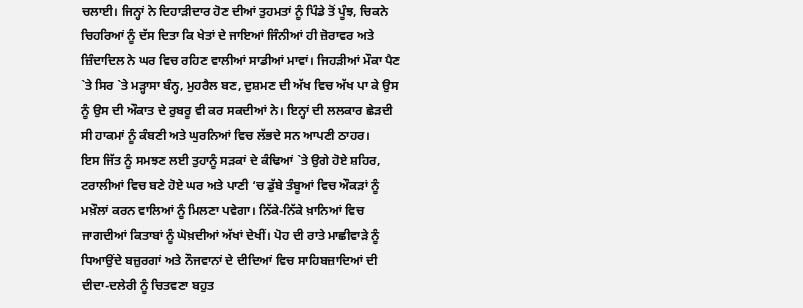ਚਲਾਈ। ਜਿਨ੍ਹਾਂ ਨੇ ਦਿਹਾੜੀਦਾਰ ਹੋਣ ਦੀਆਂ ਤੁਹਮਤਾਂ ਨੂੰ ਪਿੰਡੇ ਤੋਂ ਪੂੰਝ, ਚਿਕਨੇ ਚਿਹਰਿਆਂ ਨੂੰ ਦੱਸ ਦਿਤਾ ਕਿ ਖੇਤਾਂ ਦੇ ਜਾਇਆਂ ਜਿੰਨੀਆਂ ਹੀ ਜ਼ੋਰਾਵਰ ਅਤੇ ਜ਼ਿੰਦਾਦਿਲ ਨੇ ਘਰ ਵਿਚ ਰਹਿਣ ਵਾਲੀਆਂ ਸਾਡੀਆਂ ਮਾਵਾਂ। ਜਿਹੜੀਆਂ ਮੌਕਾ ਪੈਣ `ਤੇ ਸਿਰ `ਤੇ ਮੜ੍ਹਾਸਾ ਬੰਨ੍ਹ, ਮੁਹਰੈਲ ਬਣ, ਦੁਸ਼ਮਣ ਦੀ ਅੱਖ ਵਿਚ ਅੱਖ ਪਾ ਕੇ ਉਸ ਨੂੰ ਉਸ ਦੀ ਔਕਾਤ ਦੇ ਰੁਬਰੂ ਵੀ ਕਰ ਸਕਦੀਆਂ ਨੇ। ਇਨ੍ਹਾਂ ਦੀ ਲਲਕਾਰ ਛੇੜਦੀ ਸੀ ਹਾਕਮਾਂ ਨੂੰ ਕੰਬਣੀ ਅਤੇ ਘੁਰਨਿਆਂ ਵਿਚ ਲੱਭਦੇ ਸਨ ਆਪਣੀ ਠਾਹਰ।
ਇਸ ਜਿੱਤ ਨੂੰ ਸਮਝਣ ਲਈ ਤੁਹਾਨੂੰ ਸੜਕਾਂ ਦੇ ਕੰਢਿਆਂ `ਤੇ ਉਗੇ ਹੋਏ ਸ਼ਹਿਰ, ਟਰਾਲੀਆਂ ਵਿਚ ਬਣੇ ਹੋਏ ਘਰ ਅਤੇ ਪਾਣੀ ‘ਚ ਡੁੱਬੇ ਤੰਬੂਆਂ ਵਿਚ ਔਕੜਾਂ ਨੂੰ ਮਖ਼ੌਲਾਂ ਕਰਨ ਵਾਲਿਆਂ ਨੂੰ ਮਿਲਣਾ ਪਵੇਗਾ। ਨਿੱਕੇ-ਨਿੱਕੇ ਖ਼ਾਨਿਆਂ ਵਿਚ ਜਾਗਦੀਆਂ ਕਿਤਾਬਾਂ ਨੂੰ ਘੋਖ਼ਦੀਆਂ ਅੱਖਾਂ ਦੇਖੀਂ। ਪੋਹ ਦੀ ਰਾਤੇ ਮਾਛੀਵਾੜੇ ਨੂੰ ਧਿਆਉਂਦੇ ਬਜ਼ੁਰਗਾਂ ਅਤੇ ਨੌਜਵਾਨਾਂ ਦੇ ਦੀਦਿਆਂ ਵਿਚ ਸਾਹਿਬਜ਼ਾਦਿਆਂ ਦੀ ਦੀਦਾ-ਦਲੇਰੀ ਨੂੰ ਚਿਤਵਣਾ ਬਹੁਤ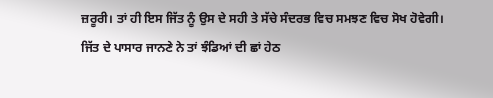ਜ਼ਰੂਰੀ। ਤਾਂ ਹੀ ਇਸ ਜਿੱਤ ਨੂੰ ਉਸ ਦੇ ਸਹੀ ਤੇ ਸੱਚੇ ਸੰਦਰਭ ਵਿਚ ਸਮਝਣ ਵਿਚ ਸੋਖ ਹੋਵੇਗੀ।
ਜਿੱਤ ਦੇ ਪਾਸਾਰ ਜਾਨਣੇ ਨੇ ਤਾਂ ਝੰਡਿਆਂ ਦੀ ਛਾਂ ਹੇਠ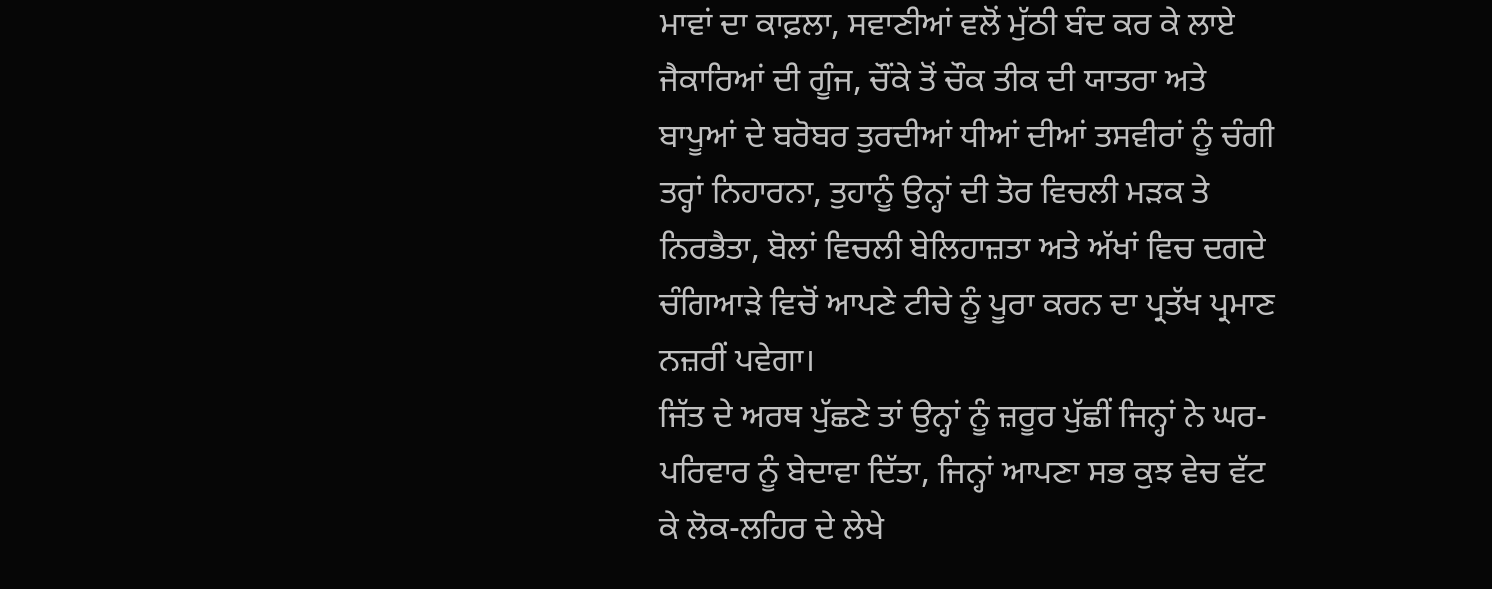ਮਾਵਾਂ ਦਾ ਕਾਫ਼ਲਾ, ਸਵਾਣੀਆਂ ਵਲੋਂ ਮੁੱਠੀ ਬੰਦ ਕਰ ਕੇ ਲਾਏ ਜੈਕਾਰਿਆਂ ਦੀ ਗੂੰਜ, ਚੌਂਕੇ ਤੋਂ ਚੌਕ ਤੀਕ ਦੀ ਯਾਤਰਾ ਅਤੇ ਬਾਪੂਆਂ ਦੇ ਬਰੋਬਰ ਤੁਰਦੀਆਂ ਧੀਆਂ ਦੀਆਂ ਤਸਵੀਰਾਂ ਨੂੰ ਚੰਗੀ ਤਰ੍ਹਾਂ ਨਿਹਾਰਨਾ, ਤੁਹਾਨੂੰ ਉਨ੍ਹਾਂ ਦੀ ਤੋਰ ਵਿਚਲੀ ਮੜਕ ਤੇ ਨਿਰਭੈਤਾ, ਬੋਲਾਂ ਵਿਚਲੀ ਬੇਲਿਹਾਜ਼ਤਾ ਅਤੇ ਅੱਖਾਂ ਵਿਚ ਦਗਦੇ ਚੰਗਿਆੜੇ ਵਿਚੋਂ ਆਪਣੇ ਟੀਚੇ ਨੂੰ ਪੂਰਾ ਕਰਨ ਦਾ ਪ੍ਰਤੱਖ ਪ੍ਰਮਾਣ ਨਜ਼ਰੀਂ ਪਵੇਗਾ।
ਜਿੱਤ ਦੇ ਅਰਥ ਪੁੱਛਣੇ ਤਾਂ ਉਨ੍ਹਾਂ ਨੂੰ ਜ਼ਰੂਰ ਪੁੱਛੀਂ ਜਿਨ੍ਹਾਂ ਨੇ ਘਰ-ਪਰਿਵਾਰ ਨੂੰ ਬੇਦਾਵਾ ਦਿੱਤਾ, ਜਿਨ੍ਹਾਂ ਆਪਣਾ ਸਭ ਕੁਝ ਵੇਚ ਵੱਟ ਕੇ ਲੋਕ-ਲਹਿਰ ਦੇ ਲੇਖੇ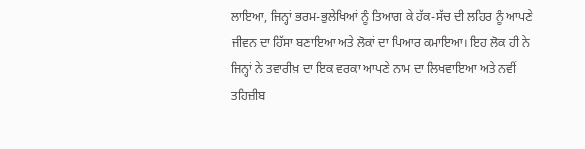ਲਾਇਆ, ਜਿਨ੍ਹਾਂ ਭਰਮ-ਭੁਲੇਖਿਆਂ ਨੂੰ ਤਿਆਗ ਕੇ ਹੱਕ-ਸੱਚ ਦੀ ਲਹਿਰ ਨੂੰ ਆਪਣੇ ਜੀਵਨ ਦਾ ਹਿੱਸਾ ਬਣਾਇਆ ਅਤੇ ਲੋਕਾਂ ਦਾ ਪਿਆਰ ਕਮਾਇਆ। ਇਹ ਲੋਕ ਹੀ ਨੇ ਜਿਨ੍ਹਾਂ ਨੇ ਤਵਾਰੀਖ਼ ਦਾ ਇਕ ਵਰਕਾ ਆਪਣੇ ਨਾਮ ਦਾ ਲਿਖਵਾਇਆ ਅਤੇ ਨਵੀਂ ਤਹਿਜ਼ੀਬ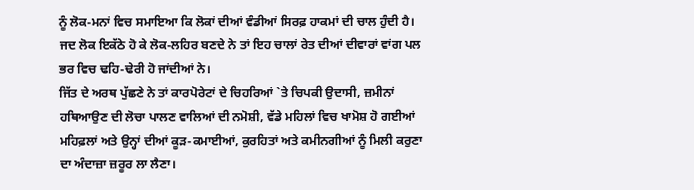ਨੂੰ ਲੋਕ-ਮਨਾਂ ਵਿਚ ਸਮਾਇਆ ਕਿ ਲੋਕਾਂ ਦੀਆਂ ਵੰਡੀਆਂ ਸਿਰਫ਼ ਹਾਕਮਾਂ ਦੀ ਚਾਲ ਹੁੰਦੀ ਹੈ। ਜਦ ਲੋਕ ਇਕੱਠੇ ਹੋ ਕੇ ਲੋਕ-ਲਹਿਰ ਬਣਦੇ ਨੇ ਤਾਂ ਇਹ ਚਾਲਾਂ ਰੇਤ ਦੀਆਂ ਦੀਵਾਰਾਂ ਵਾਂਗ ਪਲ ਭਰ ਵਿਚ ਢਹਿ-ਢੇਰੀ ਹੋ ਜਾਂਦੀਆਂ ਨੇ।
ਜਿੱਤ ਦੇ ਅਰਥ ਪੁੱਛਣੇ ਨੇ ਤਾਂ ਕਾਰਪੋਰੇਟਾਂ ਦੇ ਚਿਹਰਿਆਂ `ਤੇ ਚਿਪਕੀ ਉਦਾਸੀ, ਜ਼ਮੀਨਾਂ ਹਥਿਆਉਣ ਦੀ ਲੋਚਾ ਪਾਲਣ ਵਾਲਿਆਂ ਦੀ ਨਮੋਸ਼ੀ, ਵੱਡੇ ਮਹਿਲਾਂ ਵਿਚ ਖਾਮੋਸ਼ ਹੋ ਗਈਆਂ ਮਹਿਫ਼ਲਾਂ ਅਤੇ ਉਨ੍ਹਾਂ ਦੀਆਂ ਕੂੜ-ਕਮਾਈਆਂ, ਕੁਰਹਿਤਾਂ ਅਤੇ ਕਮੀਨਗੀਆਂ ਨੂੰ ਮਿਲੀ ਕਰੁਣਾ ਦਾ ਅੰਦਾਜ਼ਾ ਜ਼ਰੂਰ ਲਾ ਲੈਣਾ।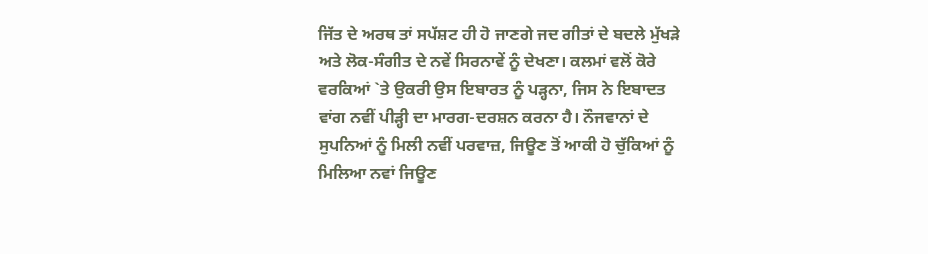ਜਿੱਤ ਦੇ ਅਰਥ ਤਾਂ ਸਪੱਸ਼ਟ ਹੀ ਹੋ ਜਾਣਗੇ ਜਦ ਗੀਤਾਂ ਦੇ ਬਦਲੇ ਮੁੱਖੜੇ ਅਤੇ ਲੋਕ-ਸੰਗੀਤ ਦੇ ਨਵੇਂ ਸਿਰਨਾਵੇਂ ਨੂੰ ਦੇਖਣਾ। ਕਲਮਾਂ ਵਲੋਂ ਕੋਰੇ ਵਰਕਿਆਂ `ਤੇ ਉਕਰੀ ਉਸ ਇਬਾਰਤ ਨੂੰ ਪੜ੍ਹਨਾ, ਜਿਸ ਨੇ ਇਬਾਦਤ ਵਾਂਗ ਨਵੀਂ ਪੀੜ੍ਹੀ ਦਾ ਮਾਰਗ-ਦਰਸ਼ਨ ਕਰਨਾ ਹੈ। ਨੌਜਵਾਨਾਂ ਦੇ ਸੁਪਨਿਆਂ ਨੂੰ ਮਿਲੀ ਨਵੀਂ ਪਰਵਾਜ਼, ਜਿਊਣ ਤੋਂ ਆਕੀ ਹੋ ਚੁੱਕਿਆਂ ਨੂੰ ਮਿਲਿਆ ਨਵਾਂ ਜਿਊਣ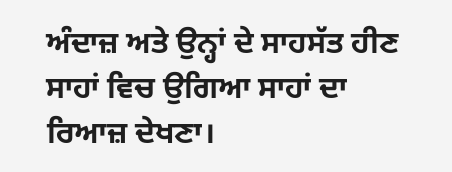ਅੰਦਾਜ਼ ਅਤੇ ਉਨ੍ਹਾਂ ਦੇ ਸਾਹਸੱਤ ਹੀਣ ਸਾਹਾਂ ਵਿਚ ਉਗਿਆ ਸਾਹਾਂ ਦਾ ਰਿਆਜ਼ ਦੇਖਣਾ।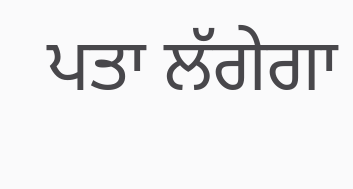ਪਤਾ ਲੱਗੇਗਾ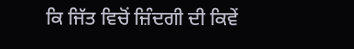ਕਿ ਜਿੱਤ ਵਿਚੋਂ ਜ਼ਿੰਦਗੀ ਦੀ ਕਿਵੇਂ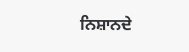ਨਿਸ਼ਾਨਦੇ